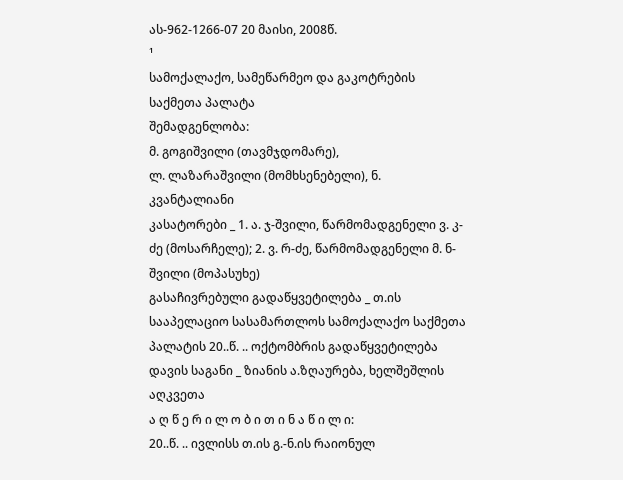ას-962-1266-07 20 მაისი, 2008წ.
¹
სამოქალაქო, სამეწარმეო და გაკოტრების
საქმეთა პალატა
შემადგენლობა:
მ. გოგიშვილი (თავმჯდომარე),
ლ. ლაზარაშვილი (მომხსენებელი), ნ. კვანტალიანი
კასატორები _ 1. ა. ჯ-შვილი, წარმომადგენელი ვ. კ-ძე (მოსარჩელე); 2. ვ. რ-ძე, წარმომადგენელი მ. ნ-შვილი (მოპასუხე)
გასაჩივრებული გადაწყვეტილება _ თ.ის სააპელაციო სასამართლოს სამოქალაქო საქმეთა პალატის 20..წ. .. ოქტომბრის გადაწყვეტილება
დავის საგანი _ ზიანის ა.ზღაურება, ხელშეშლის აღკვეთა
ა ღ წ ე რ ი ლ ო ბ ი თ ი ნ ა წ ი ლ ი:
20..წ. .. ივლისს თ.ის გ.-ნ.ის რაიონულ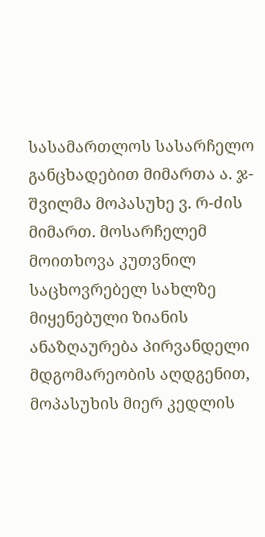სასამართლოს სასარჩელო განცხადებით მიმართა ა. ჯ-შვილმა მოპასუხე ვ. რ-ძის მიმართ. მოსარჩელემ მოითხოვა კუთვნილ საცხოვრებელ სახლზე მიყენებული ზიანის ანაზღაურება პირვანდელი მდგომარეობის აღდგენით, მოპასუხის მიერ კედლის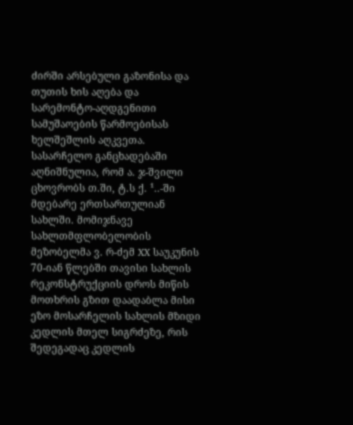ძირში არსებული გაზონისა და თუთის ხის აღება და სარემონტო-აღდგენითი სამუშაოების წარმოებისას ხელშეშლის აღკვეთა.
სასარჩელო განცხადებაში აღნიშნულია, რომ ა. ჯ-შვილი ცხოვრობს თ.ში, ტ.ს ქ. ¹..-ში მდებარე ერთსართულიან სახლში. მომიჯნავე სახლთმფლობელობის მეზობელმა ვ. რ-ძემ XX საუკუნის 70-იან წლებში თავისი სახლის რეკონსტრუქციის დროს მიწის მოთხრის გზით დაადაბლა მისი ეზო მოსარჩელის სახლის მზიდი კედლის მთელ სიგრძეზე, რის შედეგადაც კედლის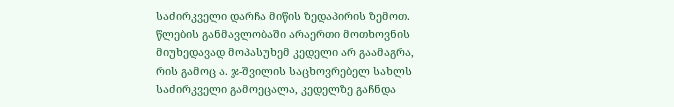საძირკველი დარჩა მიწის ზედაპირის ზემოთ. წლების განმავლობაში არაერთი მოთხოვნის მიუხედავად მოპასუხემ კედელი არ გაამაგრა, რის გამოც ა. ჯ-შვილის საცხოვრებელ სახლს საძირკველი გამოეცალა, კედელზე გაჩნდა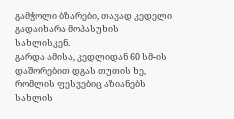გამჭოლი ბზარები, თავად კედელი გადაიხარა მოპასუხის სახლისკენ.
გარდა ამისა, კედლიდან 60 სმ-ის დაშორებით დგას თუთის ხე, რომლის ფესვებიც აზიანებს სახლის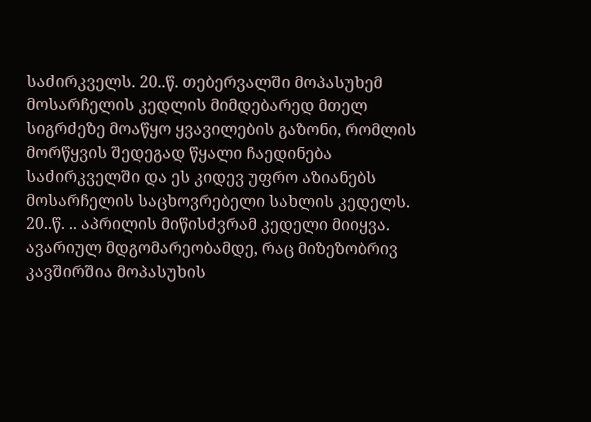საძირკველს. 20..წ. თებერვალში მოპასუხემ მოსარჩელის კედლის მიმდებარედ მთელ სიგრძეზე მოაწყო ყვავილების გაზონი, რომლის მორწყვის შედეგად წყალი ჩაედინება საძირკველში და ეს კიდევ უფრო აზიანებს მოსარჩელის საცხოვრებელი სახლის კედელს. 20..წ. .. აპრილის მიწისძვრამ კედელი მიიყვა. ავარიულ მდგომარეობამდე, რაც მიზეზობრივ კავშირშია მოპასუხის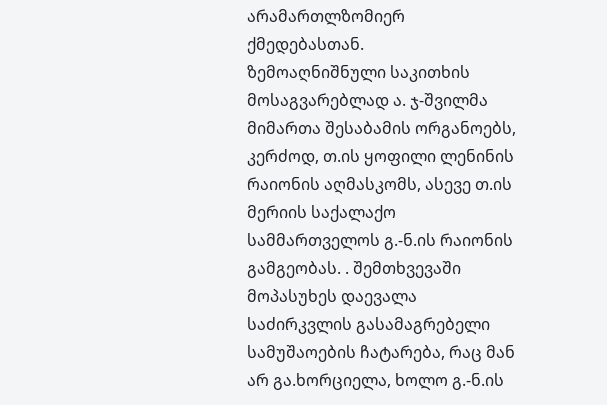არამართლზომიერ ქმედებასთან.
ზემოაღნიშნული საკითხის მოსაგვარებლად ა. ჯ-შვილმა მიმართა შესაბამის ორგანოებს, კერძოდ, თ.ის ყოფილი ლენინის რაიონის აღმასკომს, ასევე თ.ის მერიის საქალაქო სამმართველოს გ.-ნ.ის რაიონის გამგეობას. . შემთხვევაში მოპასუხეს დაევალა საძირკვლის გასამაგრებელი სამუშაოების ჩატარება, რაც მან არ გა.ხორციელა, ხოლო გ.-ნ.ის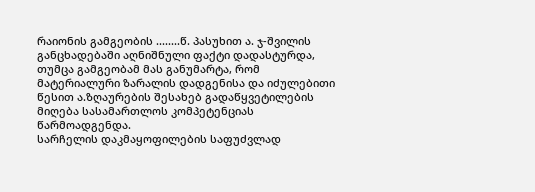რაიონის გამგეობის ........წ. პასუხით ა. ჯ-შვილის განცხადებაში აღნიშნული ფაქტი დადასტურდა, თუმცა გამგეობამ მას განუმარტა, რომ მატერიალური ზარალის დადგენისა და იძულებითი წესით ა.ზღაურების შესახებ გადაწყვეტილების მიღება სასამართლოს კომპეტენციას წარმოადგენდა.
სარჩელის დაკმაყოფილების საფუძვლად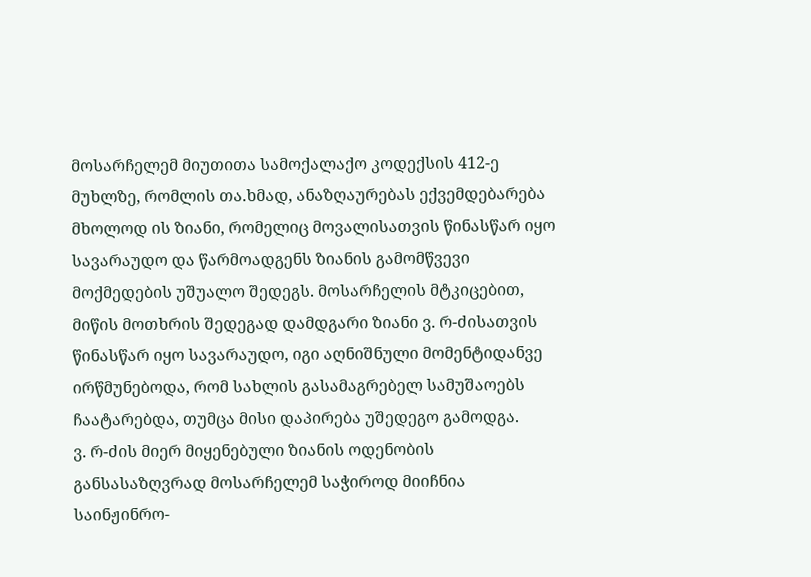მოსარჩელემ მიუთითა სამოქალაქო კოდექსის 412-ე მუხლზე, რომლის თა.ხმად, ანაზღაურებას ექვემდებარება მხოლოდ ის ზიანი, რომელიც მოვალისათვის წინასწარ იყო სავარაუდო და წარმოადგენს ზიანის გამომწვევი მოქმედების უშუალო შედეგს. მოსარჩელის მტკიცებით, მიწის მოთხრის შედეგად დამდგარი ზიანი ვ. რ-ძისათვის წინასწარ იყო სავარაუდო, იგი აღნიშნული მომენტიდანვე ირწმუნებოდა, რომ სახლის გასამაგრებელ სამუშაოებს ჩაატარებდა, თუმცა მისი დაპირება უშედეგო გამოდგა.
ვ. რ-ძის მიერ მიყენებული ზიანის ოდენობის განსასაზღვრად მოსარჩელემ საჭიროდ მიიჩნია საინჟინრო-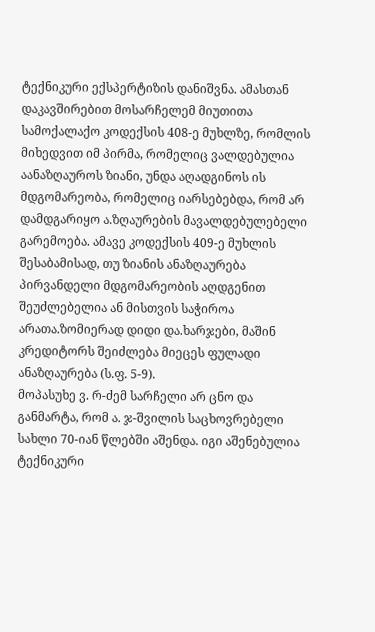ტექნიკური ექსპერტიზის დანიშვნა. ამასთან დაკავშირებით მოსარჩელემ მიუთითა სამოქალაქო კოდექსის 408-ე მუხლზე, რომლის მიხედვით იმ პირმა, რომელიც ვალდებულია აანაზღაუროს ზიანი, უნდა აღადგინოს ის მდგომარეობა, რომელიც იარსებებდა, რომ არ დამდგარიყო ა.ზღაურების მავალდებულებელი გარემოება. ამავე კოდექსის 409-ე მუხლის შესაბამისად, თუ ზიანის ანაზღაურება პირვანდელი მდგომარეობის აღდგენით შეუძლებელია ან მისთვის საჭიროა არათა.ზომიერად დიდი და.ხარჯები, მაშინ კრედიტორს შეიძლება მიეცეს ფულადი ანაზღაურება (ს.ფ. 5-9).
მოპასუხე ვ. რ-ძემ სარჩელი არ ცნო და განმარტა, რომ ა. ჯ-შვილის საცხოვრებელი სახლი 70-იან წლებში აშენდა. იგი აშენებულია ტექნიკური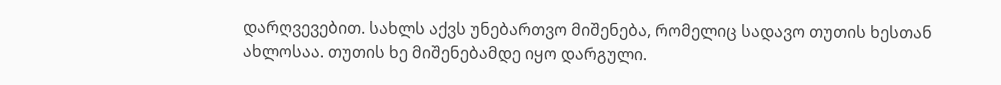დარღვევებით. სახლს აქვს უნებართვო მიშენება, რომელიც სადავო თუთის ხესთან ახლოსაა. თუთის ხე მიშენებამდე იყო დარგული.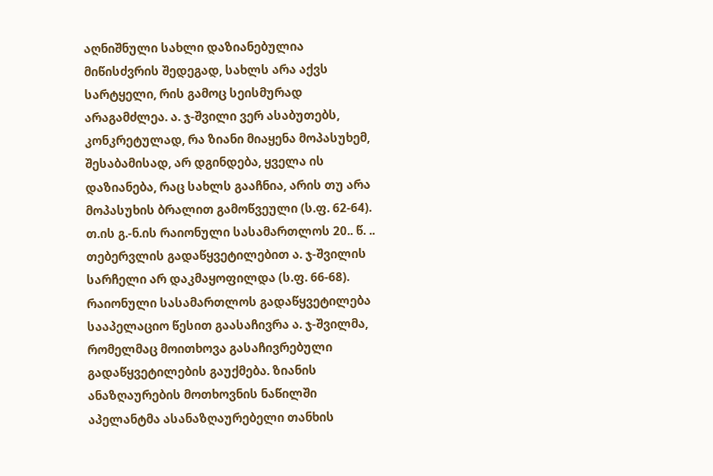აღნიშნული სახლი დაზიანებულია მიწისძვრის შედეგად, სახლს არა აქვს სარტყელი, რის გამოც სეისმურად არაგამძლეა. ა. ჯ-შვილი ვერ ასაბუთებს, კონკრეტულად, რა ზიანი მიაყენა მოპასუხემ, შესაბამისად, არ დგინდება, ყველა ის დაზიანება, რაც სახლს გააჩნია, არის თუ არა მოპასუხის ბრალით გამოწვეული (ს.ფ. 62-64).
თ.ის გ.-ნ.ის რაიონული სასამართლოს 20.. წ. .. თებერვლის გადაწყვეტილებით ა. ჯ-შვილის სარჩელი არ დაკმაყოფილდა (ს.ფ. 66-68).
რაიონული სასამართლოს გადაწყვეტილება სააპელაციო წესით გაასაჩივრა ა. ჯ-შვილმა, რომელმაც მოითხოვა გასაჩივრებული გადაწყვეტილების გაუქმება. ზიანის ანაზღაურების მოთხოვნის ნაწილში აპელანტმა ასანაზღაურებელი თანხის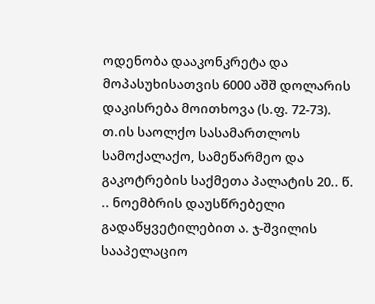ოდენობა დააკონკრეტა და მოპასუხისათვის 6000 აშშ დოლარის დაკისრება მოითხოვა (ს.ფ. 72-73).
თ.ის საოლქო სასამართლოს სამოქალაქო, სამეწარმეო და გაკოტრების საქმეთა პალატის 20.. წ. .. ნოემბრის დაუსწრებელი გადაწყვეტილებით ა. ჯ-შვილის სააპელაციო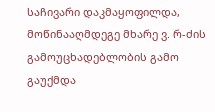საჩივარი დაკმაყოფილდა, მოწინააღმდეგე მხარე ვ. რ-ძის გამოუცხადებლობის გამო გაუქმდა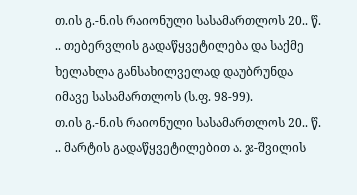თ.ის გ.-ნ.ის რაიონული სასამართლოს 20.. წ. .. თებერვლის გადაწყვეტილება და საქმე ხელახლა განსახილველად დაუბრუნდა იმავე სასამართლოს (ს.ფ. 98-99).
თ.ის გ.-ნ.ის რაიონული სასამართლოს 20.. წ. .. მარტის გადაწყვეტილებით ა. ჯ-შვილის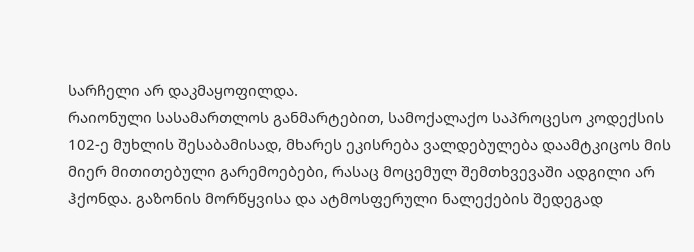სარჩელი არ დაკმაყოფილდა.
რაიონული სასამართლოს განმარტებით, სამოქალაქო საპროცესო კოდექსის 102-ე მუხლის შესაბამისად, მხარეს ეკისრება ვალდებულება დაამტკიცოს მის მიერ მითითებული გარემოებები, რასაც მოცემულ შემთხვევაში ადგილი არ ჰქონდა. გაზონის მორწყვისა და ატმოსფერული ნალექების შედეგად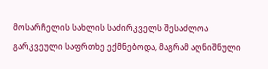მოსარჩელის სახლის საძირკველს შესაძლოა გარკვეული საფრთხე ექმნებოდა, მაგრამ აღნიშნული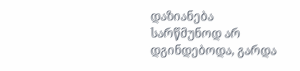დაზიანება სარწმუნოდ არ დგინდებოდა, გარდა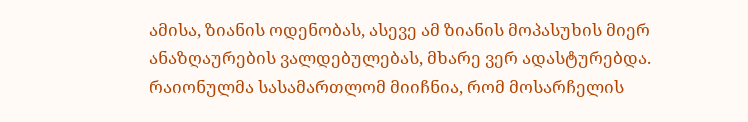ამისა, ზიანის ოდენობას, ასევე ამ ზიანის მოპასუხის მიერ ანაზღაურების ვალდებულებას, მხარე ვერ ადასტურებდა.
რაიონულმა სასამართლომ მიიჩნია, რომ მოსარჩელის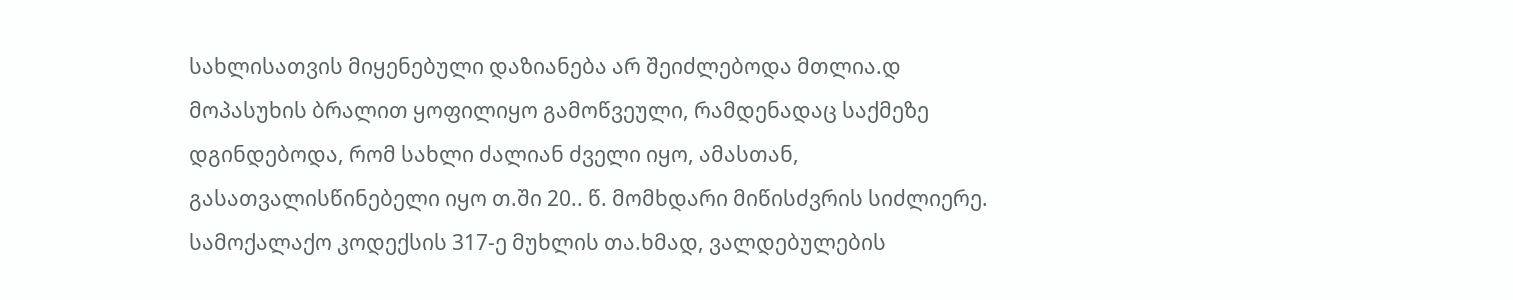სახლისათვის მიყენებული დაზიანება არ შეიძლებოდა მთლია.დ მოპასუხის ბრალით ყოფილიყო გამოწვეული, რამდენადაც საქმეზე დგინდებოდა, რომ სახლი ძალიან ძველი იყო, ამასთან, გასათვალისწინებელი იყო თ.ში 20.. წ. მომხდარი მიწისძვრის სიძლიერე.
სამოქალაქო კოდექსის 317-ე მუხლის თა.ხმად, ვალდებულების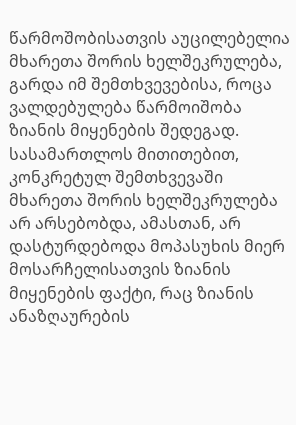წარმოშობისათვის აუცილებელია მხარეთა შორის ხელშეკრულება, გარდა იმ შემთხვევებისა, როცა ვალდებულება წარმოიშობა ზიანის მიყენების შედეგად. სასამართლოს მითითებით, კონკრეტულ შემთხვევაში მხარეთა შორის ხელშეკრულება არ არსებობდა, ამასთან, არ დასტურდებოდა მოპასუხის მიერ მოსარჩელისათვის ზიანის მიყენების ფაქტი, რაც ზიანის ანაზღაურების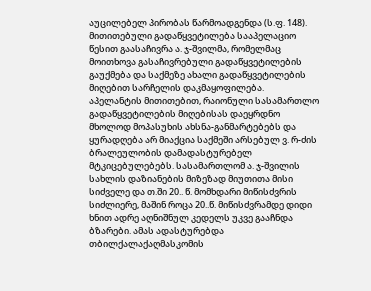აუცილებელ პირობას წარმოადგენდა (ს.ფ. 148).
მითითებული გადაწყვეტილება სააპელაციო წესით გაასაჩივრა ა. ჯ-შვილმა, რომელმაც მოითხოვა გასაჩივრებული გადაწყვეტილების გაუქმება და საქმეზე ახალი გადაწყვეტილების მიღებით სარჩელის დაკმაყოფილება.
აპელანტის მითითებით, რაიონული სასამართლო გადაწყვეტილების მიღებისას დაეყრდნო მხოლოდ მოპასუხის ახსნა-განმარტებებს და ყურადღება არ მიაქცია საქმეში არსებულ ვ. რ-ძის ბრალეულობის დამადასტურებელ მტკიცებულებებს. სასამართლომ ა. ჯ-შვილის სახლის დაზიანების მიზეზად მიუთითა მისი სიძველე და თ.ში 20.. წ. მომხდარი მიწისძვრის სიძლიერე, მაშინ როცა 20..წ. მიწისძვრამდე დიდი ხნით ადრე აღნიშნულ კედელს უკვე გააჩნდა ბზარები. ამას ადასტურებდა თბილქალაქაღმასკომის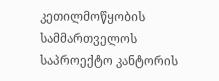კეთილმოწყობის სამმართველოს საპროექტო კანტორის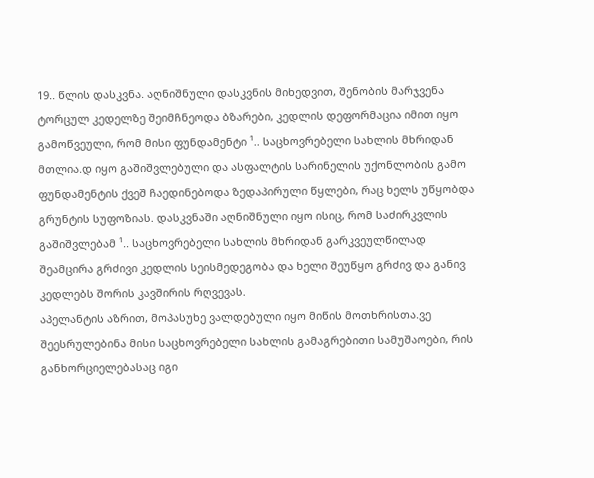19.. წლის დასკვნა. აღნიშნული დასკვნის მიხედვით, შენობის მარჯვენა ტორცულ კედელზე შეიმჩნეოდა ბზარები, კედლის დეფორმაცია იმით იყო გამოწვეული, რომ მისი ფუნდამენტი ¹.. საცხოვრებელი სახლის მხრიდან მთლია.დ იყო გაშიშვლებული და ასფალტის სარინელის უქონლობის გამო ფუნდამენტის ქვეშ ჩაედინებოდა ზედაპირული წყლები, რაც ხელს უწყობდა გრუნტის სუფოზიას. დასკვნაში აღნიშნული იყო ისიც, რომ საძირკვლის გაშიშვლებამ ¹.. საცხოვრებელი სახლის მხრიდან გარკვეულწილად შეამცირა გრძივი კედლის სეისმედეგობა და ხელი შეუწყო გრძივ და განივ კედლებს შორის კავშირის რღვევას.
აპელანტის აზრით, მოპასუხე ვალდებული იყო მიწის მოთხრისთა.ვე შეესრულებინა მისი საცხოვრებელი სახლის გამაგრებითი სამუშაოები, რის განხორციელებასაც იგი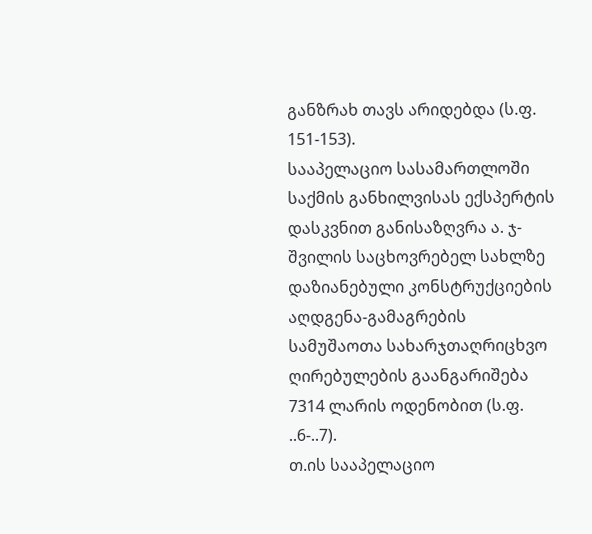განზრახ თავს არიდებდა (ს.ფ. 151-153).
სააპელაციო სასამართლოში საქმის განხილვისას ექსპერტის დასკვნით განისაზღვრა ა. ჯ-შვილის საცხოვრებელ სახლზე დაზიანებული კონსტრუქციების აღდგენა-გამაგრების სამუშაოთა სახარჯთაღრიცხვო ღირებულების გაანგარიშება 7314 ლარის ოდენობით (ს.ფ. ..6-..7).
თ.ის სააპელაციო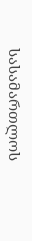სასამართლოს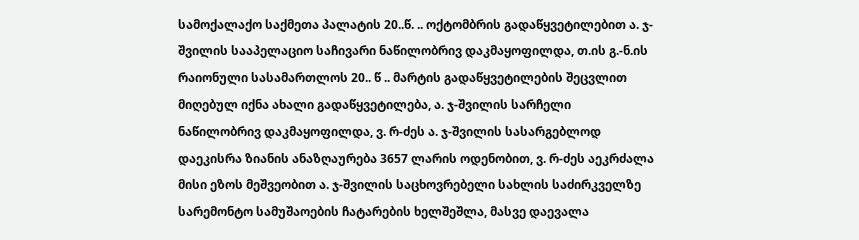სამოქალაქო საქმეთა პალატის 20..წ. .. ოქტომბრის გადაწყვეტილებით ა. ჯ-შვილის სააპელაციო საჩივარი ნაწილობრივ დაკმაყოფილდა, თ.ის გ.-ნ.ის რაიონული სასამართლოს 20.. წ .. მარტის გადაწყვეტილების შეცვლით მიღებულ იქნა ახალი გადაწყვეტილება, ა. ჯ-შვილის სარჩელი ნაწილობრივ დაკმაყოფილდა, ვ. რ-ძეს ა. ჯ-შვილის სასარგებლოდ დაეკისრა ზიანის ანაზღაურება 3657 ლარის ოდენობით, ვ. რ-ძეს აეკრძალა მისი ეზოს მეშვეობით ა. ჯ-შვილის საცხოვრებელი სახლის საძირკველზე სარემონტო სამუშაოების ჩატარების ხელშეშლა, მასვე დაევალა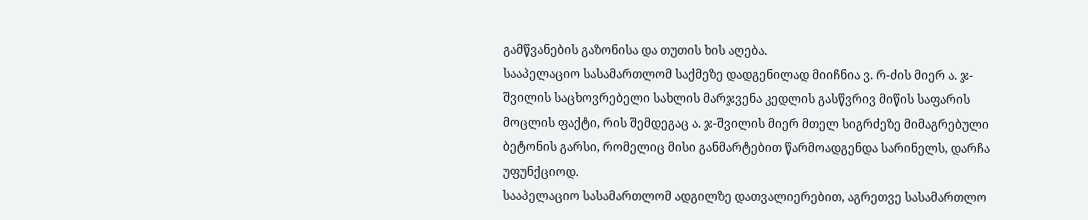გამწვანების გაზონისა და თუთის ხის აღება.
სააპელაციო სასამართლომ საქმეზე დადგენილად მიიჩნია ვ. რ-ძის მიერ ა. ჯ-შვილის საცხოვრებელი სახლის მარჯვენა კედლის გასწვრივ მიწის საფარის მოცლის ფაქტი, რის შემდეგაც ა. ჯ-შვილის მიერ მთელ სიგრძეზე მიმაგრებული ბეტონის გარსი, რომელიც მისი განმარტებით წარმოადგენდა სარინელს, დარჩა უფუნქციოდ.
სააპელაციო სასამართლომ ადგილზე დათვალიერებით, აგრეთვე სასამართლო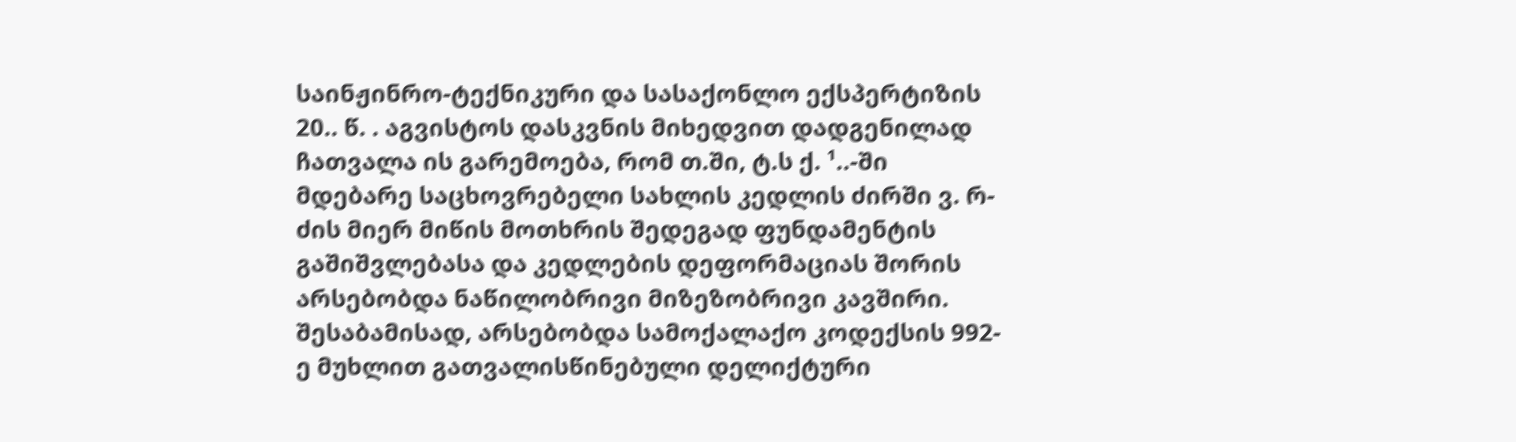საინჟინრო-ტექნიკური და სასაქონლო ექსპერტიზის 20.. წ. . აგვისტოს დასკვნის მიხედვით დადგენილად ჩათვალა ის გარემოება, რომ თ.ში, ტ.ს ქ. ¹..-ში მდებარე საცხოვრებელი სახლის კედლის ძირში ვ. რ-ძის მიერ მიწის მოთხრის შედეგად ფუნდამენტის გაშიშვლებასა და კედლების დეფორმაციას შორის არსებობდა ნაწილობრივი მიზეზობრივი კავშირი. შესაბამისად, არსებობდა სამოქალაქო კოდექსის 992-ე მუხლით გათვალისწინებული დელიქტური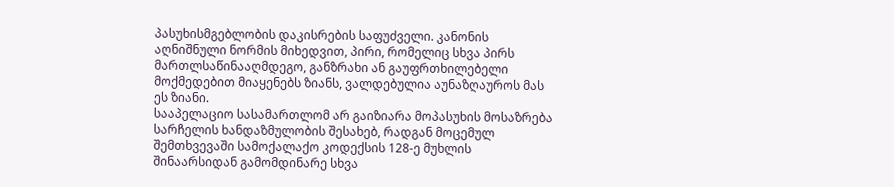პასუხისმგებლობის დაკისრების საფუძველი. კანონის აღნიშნული ნორმის მიხედვით, პირი, რომელიც სხვა პირს მართლსაწინააღმდეგო, განზრახი ან გაუფრთხილებელი მოქმედებით მიაყენებს ზიანს, ვალდებულია აუნაზღაუროს მას ეს ზიანი.
სააპელაციო სასამართლომ არ გაიზიარა მოპასუხის მოსაზრება სარჩელის ხანდაზმულობის შესახებ, რადგან მოცემულ შემთხვევაში სამოქალაქო კოდექსის 128-ე მუხლის შინაარსიდან გამომდინარე სხვა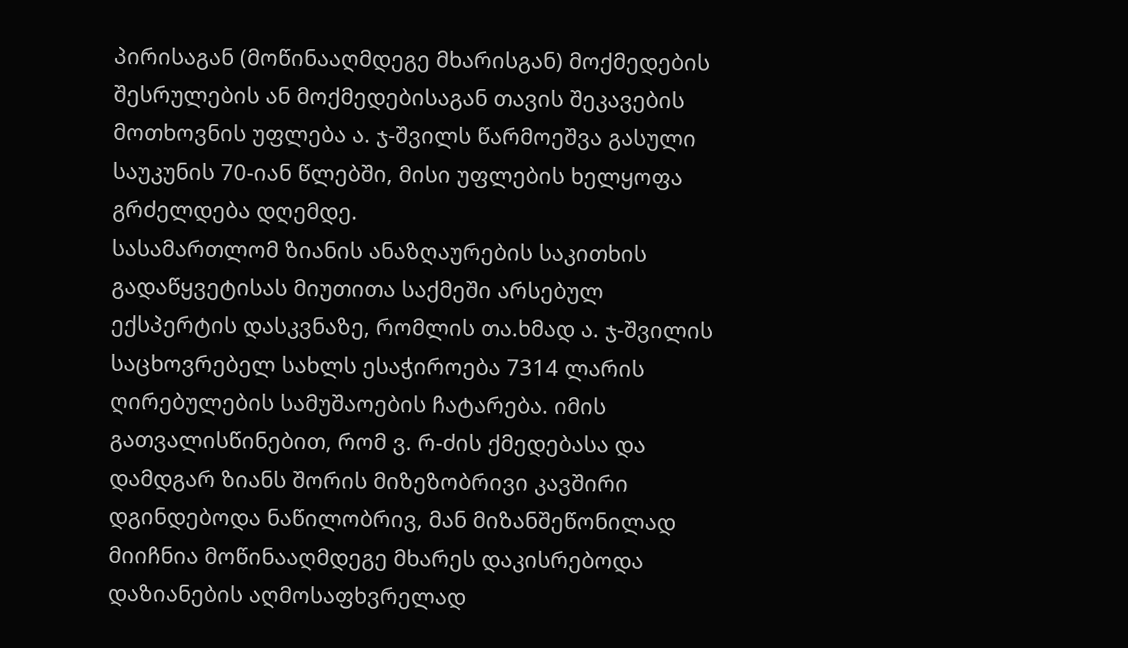პირისაგან (მოწინააღმდეგე მხარისგან) მოქმედების შესრულების ან მოქმედებისაგან თავის შეკავების მოთხოვნის უფლება ა. ჯ-შვილს წარმოეშვა გასული საუკუნის 70-იან წლებში, მისი უფლების ხელყოფა გრძელდება დღემდე.
სასამართლომ ზიანის ანაზღაურების საკითხის გადაწყვეტისას მიუთითა საქმეში არსებულ ექსპერტის დასკვნაზე, რომლის თა.ხმად ა. ჯ-შვილის საცხოვრებელ სახლს ესაჭიროება 7314 ლარის ღირებულების სამუშაოების ჩატარება. იმის გათვალისწინებით, რომ ვ. რ-ძის ქმედებასა და დამდგარ ზიანს შორის მიზეზობრივი კავშირი დგინდებოდა ნაწილობრივ, მან მიზანშეწონილად მიიჩნია მოწინააღმდეგე მხარეს დაკისრებოდა დაზიანების აღმოსაფხვრელად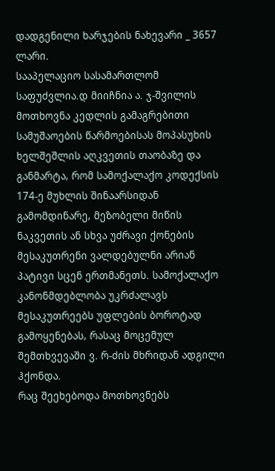დადგენილი ხარჯების ნახევარი _ 3657 ლარი.
სააპელაციო სასამართლომ საფუძვლია.დ მიიჩნია ა. ჯ-შვილის მოთხოვნა კედლის გამაგრებითი სამუშაოების წარმოებისას მოპასუხის ხელშეშლის აღკვეთის თაობაზე და განმარტა, რომ სამოქალაქო კოდექსის 174-ე მუხლის შინაარსიდან გამომდინარე, მეზობელი მიწის ნაკვეთის ან სხვა უძრავი ქონების მესაკუთრენი ვალდებულნი არიან პატივი სცენ ერთმანეთს. სამოქალაქო კანონმდებლობა უკრძალავს მესაკუთრეებს უფლების ბოროტად გამოყენებას, რასაც მოცემულ შემთხვევაში ვ. რ-ძის მხრიდან ადგილი ჰქონდა.
რაც შეეხებოდა მოთხოვნებს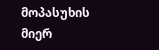მოპასუხის მიერ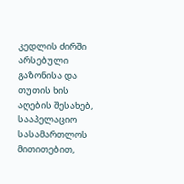კედლის ძირში არსებული გაზონისა და თუთის ხის აღების შესახებ, სააპელაციო სასამართლოს მითითებით,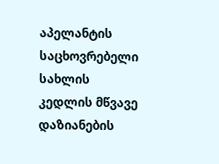აპელანტის საცხოვრებელი სახლის კედლის მწვავე დაზიანების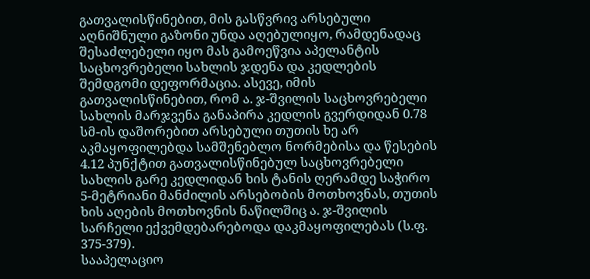გათვალისწინებით, მის გასწვრივ არსებული აღნიშნული გაზონი უნდა აღებულიყო, რამდენადაც შესაძლებელი იყო მას გამოეწვია აპელანტის საცხოვრებელი სახლის ჯდენა და კედლების შემდგომი დეფორმაცია. ასევე, იმის გათვალისწინებით, რომ ა. ჯ-შვილის საცხოვრებელი სახლის მარჯვენა განაპირა კედლის გვერდიდან 0.78 სმ-ის დაშორებით არსებული თუთის ხე არ აკმაყოფილებდა სამშენებლო ნორმებისა და წესების 4.12 პუნქტით გათვალისწინებულ საცხოვრებელი სახლის გარე კედლიდან ხის ტანის ღერამდე საჭირო 5-მეტრიანი მანძილის არსებობის მოთხოვნას, თუთის ხის აღების მოთხოვნის ნაწილშიც ა. ჯ-შვილის სარჩელი ექვემდებარებოდა დაკმაყოფილებას (ს.ფ. 375-379).
სააპელაციო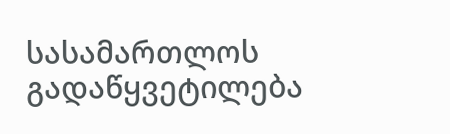სასამართლოს გადაწყვეტილება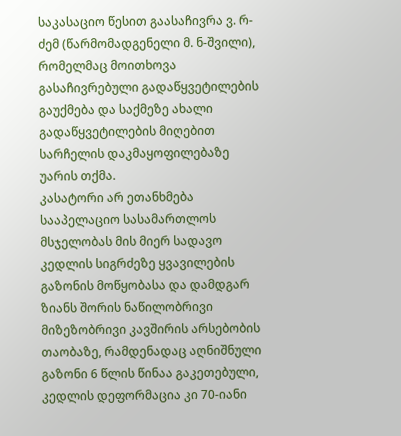საკასაციო წესით გაასაჩივრა ვ. რ-ძემ (წარმომადგენელი მ. ნ-შვილი), რომელმაც მოითხოვა გასაჩივრებული გადაწყვეტილების გაუქმება და საქმეზე ახალი გადაწყვეტილების მიღებით სარჩელის დაკმაყოფილებაზე უარის თქმა.
კასატორი არ ეთანხმება სააპელაციო სასამართლოს მსჯელობას მის მიერ სადავო კედლის სიგრძეზე ყვავილების გაზონის მოწყობასა და დამდგარ ზიანს შორის ნაწილობრივი მიზეზობრივი კავშირის არსებობის თაობაზე, რამდენადაც აღნიშნული გაზონი 6 წლის წინაა გაკეთებული, კედლის დეფორმაცია კი 70-იანი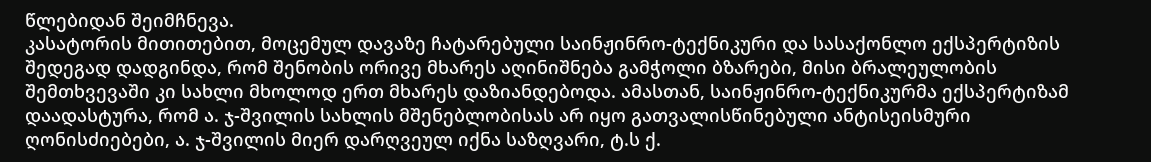წლებიდან შეიმჩნევა.
კასატორის მითითებით, მოცემულ დავაზე ჩატარებული საინჟინრო-ტექნიკური და სასაქონლო ექსპერტიზის შედეგად დადგინდა, რომ შენობის ორივე მხარეს აღინიშნება გამჭოლი ბზარები, მისი ბრალეულობის შემთხვევაში კი სახლი მხოლოდ ერთ მხარეს დაზიანდებოდა. ამასთან, საინჟინრო-ტექნიკურმა ექსპერტიზამ დაადასტურა, რომ ა. ჯ-შვილის სახლის მშენებლობისას არ იყო გათვალისწინებული ანტისეისმური ღონისძიებები, ა. ჯ-შვილის მიერ დარღვეულ იქნა საზღვარი, ტ.ს ქ.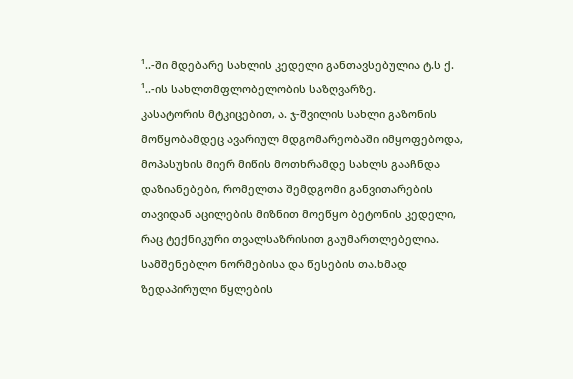¹..-ში მდებარე სახლის კედელი განთავსებულია ტ.ს ქ. ¹..-ის სახლთმფლობელობის საზღვარზე.
კასატორის მტკიცებით, ა. ჯ-შვილის სახლი გაზონის მოწყობამდეც ავარიულ მდგომარეობაში იმყოფებოდა, მოპასუხის მიერ მიწის მოთხრამდე სახლს გააჩნდა დაზიანებები, რომელთა შემდგომი განვითარების თავიდან აცილების მიზნით მოეწყო ბეტონის კედელი, რაც ტექნიკური თვალსაზრისით გაუმართლებელია. სამშენებლო ნორმებისა და წესების თა.ხმად ზედაპირული წყლების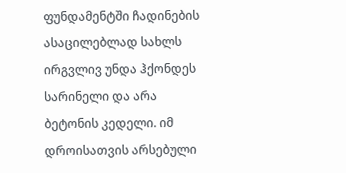ფუნდამენტში ჩადინების ასაცილებლად სახლს ირგვლივ უნდა ჰქონდეს სარინელი და არა ბეტონის კედელი. იმ დროისათვის არსებული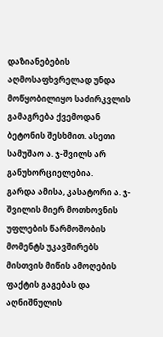დაზიანებების აღმოსაფხვრელად უნდა მოწყობილიყო საძირკვლის გამაგრება ქვემოდან ბეტონის შესხმით. ასეთი სამუშაო ა. ჯ-შვილს არ განუხორციელებია.
გარდა ამისა, კასატორი ა. ჯ-შვილის მიერ მოთხოვნის უფლების წარმოშობის მომენტს უკავშირებს მისთვის მიწის ამოღების ფაქტის გაგებას და აღნიშნულის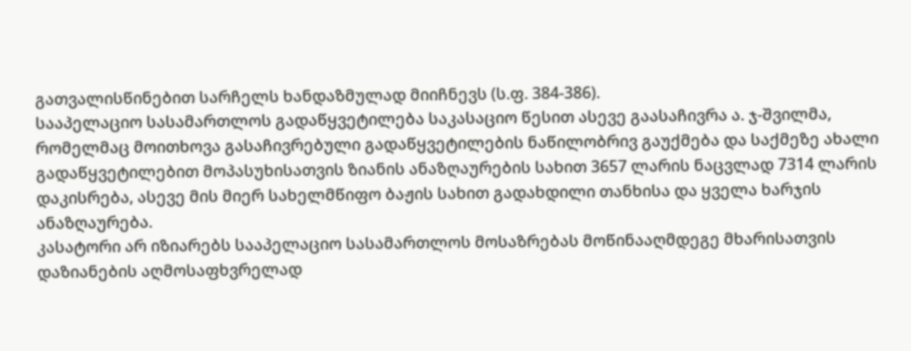გათვალისწინებით სარჩელს ხანდაზმულად მიიჩნევს (ს.ფ. 384-386).
სააპელაციო სასამართლოს გადაწყვეტილება საკასაციო წესით ასევე გაასაჩივრა ა. ჯ-შვილმა, რომელმაც მოითხოვა გასაჩივრებული გადაწყვეტილების ნაწილობრივ გაუქმება და საქმეზე ახალი გადაწყვეტილებით მოპასუხისათვის ზიანის ანაზღაურების სახით 3657 ლარის ნაცვლად 7314 ლარის დაკისრება, ასევე მის მიერ სახელმწიფო ბაჟის სახით გადახდილი თანხისა და ყველა ხარჯის ანაზღაურება.
კასატორი არ იზიარებს სააპელაციო სასამართლოს მოსაზრებას მოწინააღმდეგე მხარისათვის დაზიანების აღმოსაფხვრელად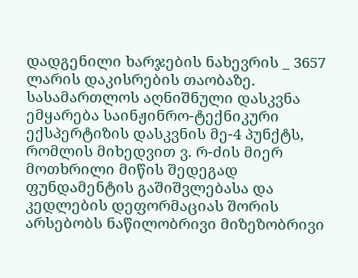დადგენილი ხარჯების ნახევრის _ 3657 ლარის დაკისრების თაობაზე. სასამართლოს აღნიშნული დასკვნა ემყარება საინჟინრო-ტექნიკური ექსპერტიზის დასკვნის მე-4 პუნქტს, რომლის მიხედვით ვ. რ-ძის მიერ მოთხრილი მიწის შედეგად ფუნდამენტის გაშიშვლებასა და კედლების დეფორმაციას შორის არსებობს ნაწილობრივი მიზეზობრივი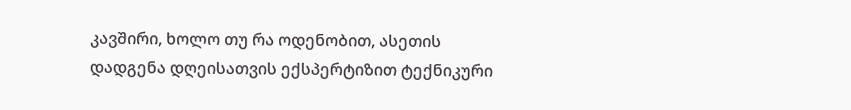კავშირი, ხოლო თუ რა ოდენობით, ასეთის დადგენა დღეისათვის ექსპერტიზით ტექნიკური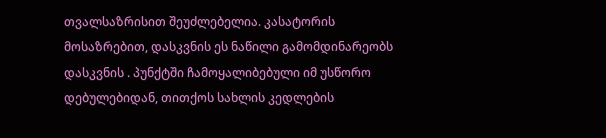თვალსაზრისით შეუძლებელია. კასატორის მოსაზრებით, დასკვნის ეს ნაწილი გამომდინარეობს დასკვნის . პუნქტში ჩამოყალიბებული იმ უსწორო დებულებიდან, თითქოს სახლის კედლების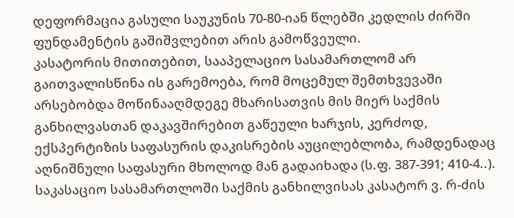დეფორმაცია გასული საუკუნის 70-80-იან წლებში კედლის ძირში ფუნდამენტის გაშიშვლებით არის გამოწვეული.
კასატორის მითითებით, სააპელაციო სასამართლომ არ გაითვალისწინა ის გარემოება, რომ მოცემულ შემთხვევაში არსებობდა მოწინააღმდეგე მხარისათვის მის მიერ საქმის განხილვასთან დაკავშირებით გაწეული ხარჯის, კერძოდ, ექსპერტიზის საფასურის დაკისრების აუცილებლობა, რამდენადაც აღნიშნული საფასური მხოლოდ მან გადაიხადა (ს.ფ. 387-391; 410-4..).
საკასაციო სასამართლოში საქმის განხილვისას კასატორ ვ. რ-ძის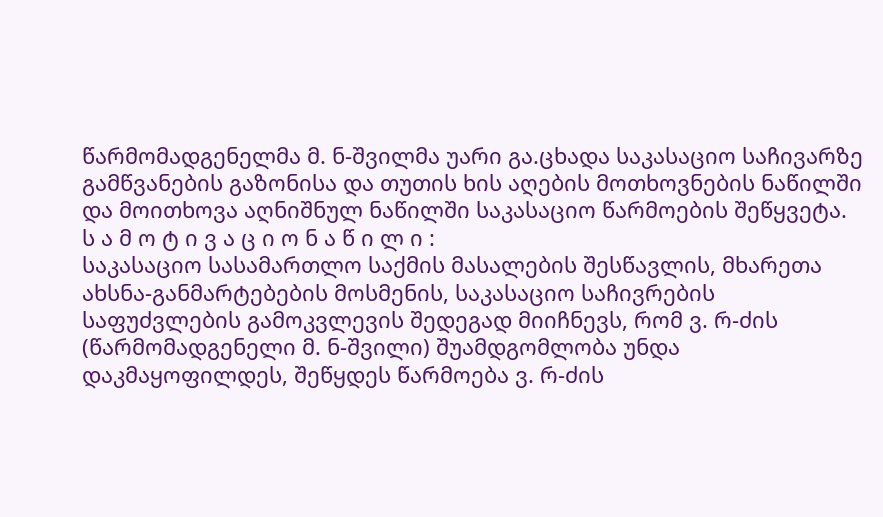წარმომადგენელმა მ. ნ-შვილმა უარი გა.ცხადა საკასაციო საჩივარზე გამწვანების გაზონისა და თუთის ხის აღების მოთხოვნების ნაწილში და მოითხოვა აღნიშნულ ნაწილში საკასაციო წარმოების შეწყვეტა.
ს ა მ ო ტ ი ვ ა ც ი ო ნ ა წ ი ლ ი :
საკასაციო სასამართლო საქმის მასალების შესწავლის, მხარეთა ახსნა-განმარტებების მოსმენის, საკასაციო საჩივრების საფუძვლების გამოკვლევის შედეგად მიიჩნევს, რომ ვ. რ-ძის (წარმომადგენელი მ. ნ-შვილი) შუამდგომლობა უნდა დაკმაყოფილდეს, შეწყდეს წარმოება ვ. რ-ძის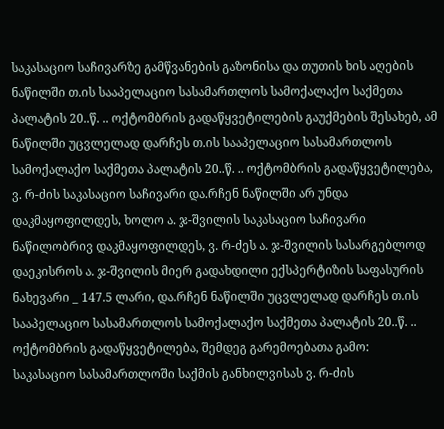საკასაციო საჩივარზე გამწვანების გაზონისა და თუთის ხის აღების ნაწილში თ.ის სააპელაციო სასამართლოს სამოქალაქო საქმეთა პალატის 20..წ. .. ოქტომბრის გადაწყვეტილების გაუქმების შესახებ, ამ ნაწილში უცვლელად დარჩეს თ.ის სააპელაციო სასამართლოს სამოქალაქო საქმეთა პალატის 20..წ. .. ოქტომბრის გადაწყვეტილება, ვ. რ-ძის საკასაციო საჩივარი და.რჩენ ნაწილში არ უნდა დაკმაყოფილდეს, ხოლო ა. ჯ-შვილის საკასაციო საჩივარი ნაწილობრივ დაკმაყოფილდეს, ვ. რ-ძეს ა. ჯ-შვილის სასარგებლოდ დაეკისროს ა. ჯ-შვილის მიერ გადახდილი ექსპერტიზის საფასურის ნახევარი _ 147.5 ლარი, და.რჩენ ნაწილში უცვლელად დარჩეს თ.ის სააპელაციო სასამართლოს სამოქალაქო საქმეთა პალატის 20..წ. .. ოქტომბრის გადაწყვეტილება, შემდეგ გარემოებათა გამო:
საკასაციო სასამართლოში საქმის განხილვისას ვ. რ-ძის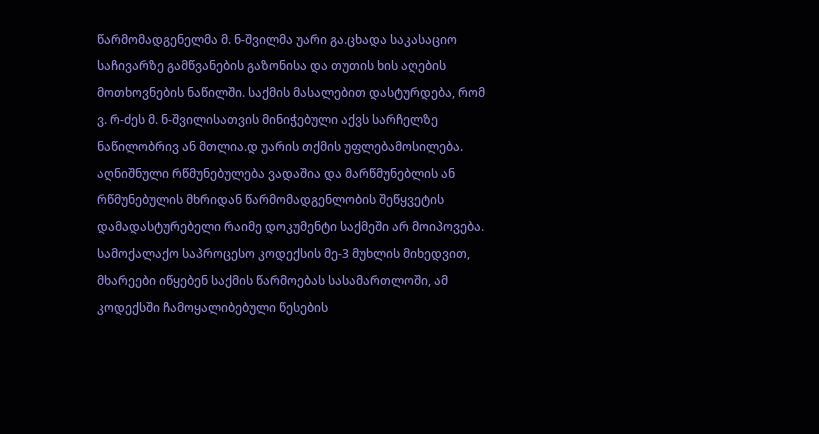წარმომადგენელმა მ. ნ-შვილმა უარი გა.ცხადა საკასაციო საჩივარზე გამწვანების გაზონისა და თუთის ხის აღების მოთხოვნების ნაწილში. საქმის მასალებით დასტურდება, რომ ვ. რ-ძეს მ. ნ-შვილისათვის მინიჭებული აქვს სარჩელზე ნაწილობრივ ან მთლია.დ უარის თქმის უფლებამოსილება. აღნიშნული რწმუნებულება ვადაშია და მარწმუნებლის ან რწმუნებულის მხრიდან წარმომადგენლობის შეწყვეტის დამადასტურებელი რაიმე დოკუმენტი საქმეში არ მოიპოვება.
სამოქალაქო საპროცესო კოდექსის მე-3 მუხლის მიხედვით, მხარეები იწყებენ საქმის წარმოებას სასამართლოში, ამ კოდექსში ჩამოყალიბებული წესების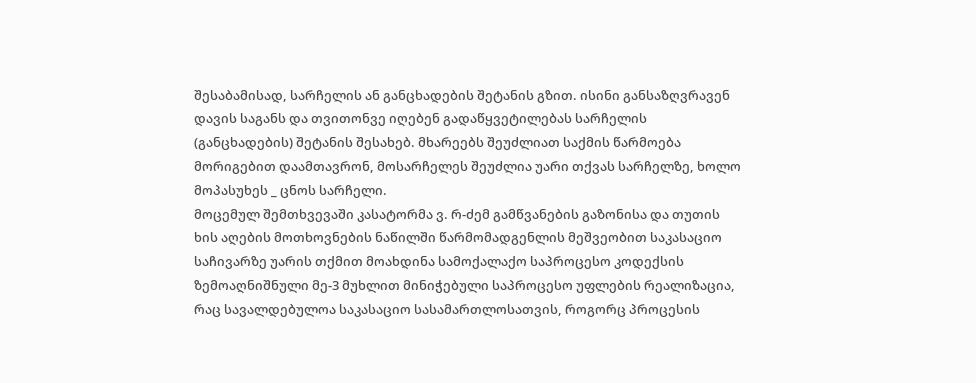შესაბამისად, სარჩელის ან განცხადების შეტანის გზით. ისინი განსაზღვრავენ დავის საგანს და თვითონვე იღებენ გადაწყვეტილებას სარჩელის (განცხადების) შეტანის შესახებ. მხარეებს შეუძლიათ საქმის წარმოება მორიგებით დაამთავრონ, მოსარჩელეს შეუძლია უარი თქვას სარჩელზე, ხოლო მოპასუხეს _ ცნოს სარჩელი.
მოცემულ შემთხვევაში კასატორმა ვ. რ-ძემ გამწვანების გაზონისა და თუთის ხის აღების მოთხოვნების ნაწილში წარმომადგენლის მეშვეობით საკასაციო საჩივარზე უარის თქმით მოახდინა სამოქალაქო საპროცესო კოდექსის ზემოაღნიშნული მე-3 მუხლით მინიჭებული საპროცესო უფლების რეალიზაცია, რაც სავალდებულოა საკასაციო სასამართლოსათვის, როგორც პროცესის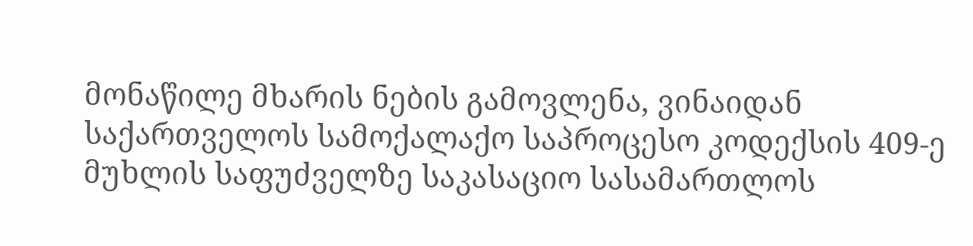მონაწილე მხარის ნების გამოვლენა, ვინაიდან საქართველოს სამოქალაქო საპროცესო კოდექსის 409-ე მუხლის საფუძველზე საკასაციო სასამართლოს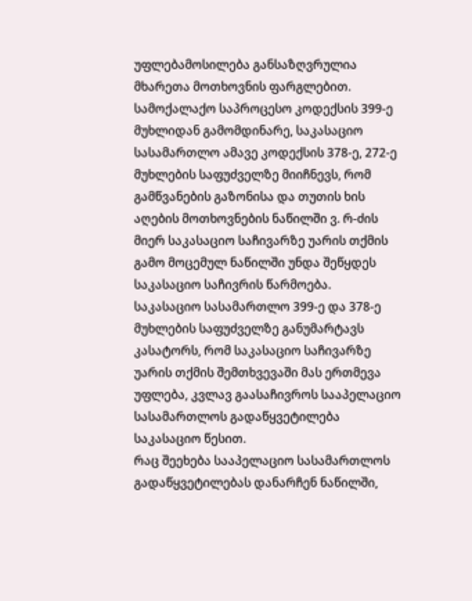უფლებამოსილება განსაზღვრულია მხარეთა მოთხოვნის ფარგლებით.
სამოქალაქო საპროცესო კოდექსის 399-ე მუხლიდან გამომდინარე, საკასაციო სასამართლო ამავე კოდექსის 378-ე, 272-ე მუხლების საფუძველზე მიიჩნევს, რომ გამწვანების გაზონისა და თუთის ხის აღების მოთხოვნების ნაწილში ვ. რ-ძის მიერ საკასაციო საჩივარზე უარის თქმის გამო მოცემულ ნაწილში უნდა შეწყდეს საკასაციო საჩივრის წარმოება.
საკასაციო სასამართლო 399-ე და 378-ე მუხლების საფუძველზე განუმარტავს კასატორს, რომ საკასაციო საჩივარზე უარის თქმის შემთხვევაში მას ერთმევა უფლება, კვლავ გაასაჩივროს სააპელაციო სასამართლოს გადაწყვეტილება საკასაციო წესით.
რაც შეეხება სააპელაციო სასამართლოს გადაწყვეტილებას დანარჩენ ნაწილში,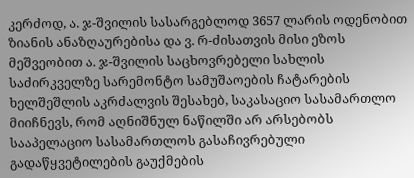კერძოდ, ა. ჯ-შვილის სასარგებლოდ 3657 ლარის ოდენობით ზიანის ანაზღაურებისა და ვ. რ-ძისათვის მისი ეზოს მეშვეობით ა. ჯ-შვილის საცხოვრებელი სახლის საძირკველზე სარემონტო სამუშაოების ჩატარების ხელშეშლის აკრძალვის შესახებ, საკასაციო სასამართლო მიიჩნევს, რომ აღნიშნულ ნაწილში არ არსებობს სააპელაციო სასამართლოს გასაჩივრებული გადაწყვეტილების გაუქმების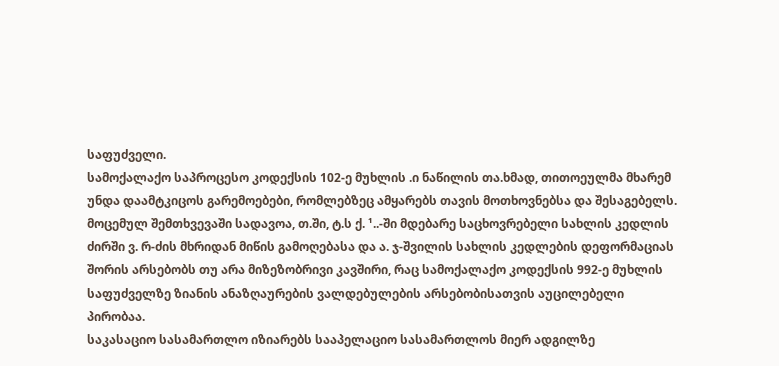საფუძველი.
სამოქალაქო საპროცესო კოდექსის 102-ე მუხლის .ი ნაწილის თა.ხმად, თითოეულმა მხარემ უნდა დაამტკიცოს გარემოებები, რომლებზეც ამყარებს თავის მოთხოვნებსა და შესაგებელს. მოცემულ შემთხვევაში სადავოა, თ.ში, ტ.ს ქ. ¹..-ში მდებარე საცხოვრებელი სახლის კედლის ძირში ვ. რ-ძის მხრიდან მიწის გამოღებასა და ა. ჯ-შვილის სახლის კედლების დეფორმაციას შორის არსებობს თუ არა მიზეზობრივი კავშირი, რაც სამოქალაქო კოდექსის 992-ე მუხლის საფუძველზე ზიანის ანაზღაურების ვალდებულების არსებობისათვის აუცილებელი პირობაა.
საკასაციო სასამართლო იზიარებს სააპელაციო სასამართლოს მიერ ადგილზე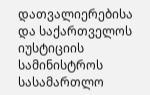დათვალიერებისა და საქართველოს იუსტიციის სამინისტროს სასამართლო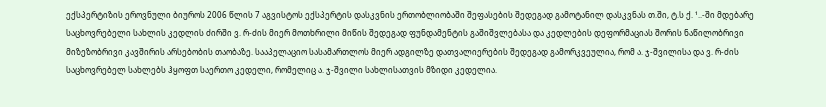ექსპერტიზის ეროვნული ბიუროს 2006 წლის 7 აგვისტოს ექსპერტის დასკვნის ერთობლიობაში შეფასების შედეგად გამოტანილ დასკვნას თ.ში, ტ.ს ქ. ¹..-ში მდებარე საცხოვრებელი სახლის კედლის ძირში ვ. რ-ძის მიერ მოთხრილი მიწის შედეგად ფუნდამენტის გაშიშვლებასა და კედლების დეფორმაციას შორის ნაწილობრივი მიზეზობრივი კავშირის არსებობის თაობაზე. სააპელაციო სასამართლოს მიერ ადგილზე დათვალიერების შედეგად გამორკვეულია, რომ ა. ჯ-შვილისა და ვ. რ-ძის საცხოვრებელ სახლებს ჰყოფთ საერთო კედელი, რომელიც ა. ჯ-შვილი სახლისათვის მზიდი კედელია.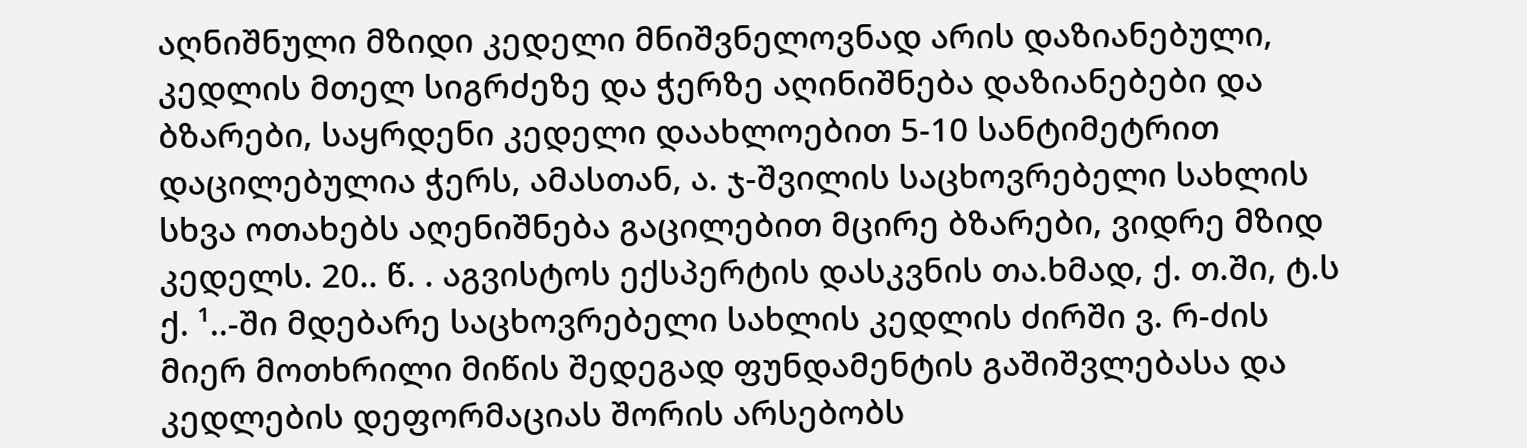აღნიშნული მზიდი კედელი მნიშვნელოვნად არის დაზიანებული, კედლის მთელ სიგრძეზე და ჭერზე აღინიშნება დაზიანებები და ბზარები, საყრდენი კედელი დაახლოებით 5-10 სანტიმეტრით დაცილებულია ჭერს, ამასთან, ა. ჯ-შვილის საცხოვრებელი სახლის სხვა ოთახებს აღენიშნება გაცილებით მცირე ბზარები, ვიდრე მზიდ კედელს. 20.. წ. . აგვისტოს ექსპერტის დასკვნის თა.ხმად, ქ. თ.ში, ტ.ს ქ. ¹..-ში მდებარე საცხოვრებელი სახლის კედლის ძირში ვ. რ-ძის მიერ მოთხრილი მიწის შედეგად ფუნდამენტის გაშიშვლებასა და კედლების დეფორმაციას შორის არსებობს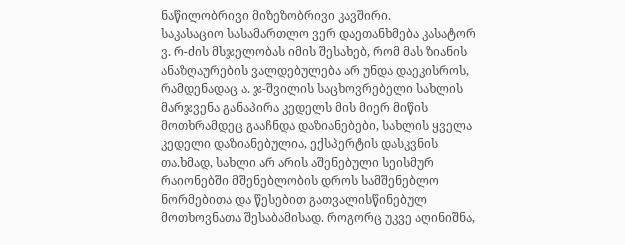ნაწილობრივი მიზეზობრივი კავშირი.
საკასაციო სასამართლო ვერ დაეთანხმება კასატორ ვ. რ-ძის მსჯელობას იმის შესახებ, რომ მას ზიანის ანაზღაურების ვალდებულება არ უნდა დაეკისროს, რამდენადაც ა. ჯ-შვილის საცხოვრებელი სახლის მარჯვენა განაპირა კედელს მის მიერ მიწის მოთხრამდეც გააჩნდა დაზიანებები, სახლის ყველა კედელი დაზიანებულია, ექსპერტის დასკვნის თა.ხმად, სახლი არ არის აშენებული სეისმურ რაიონებში მშენებლობის დროს სამშენებლო ნორმებითა და წესებით გათვალისწინებულ მოთხოვნათა შესაბამისად. როგორც უკვე აღინიშნა,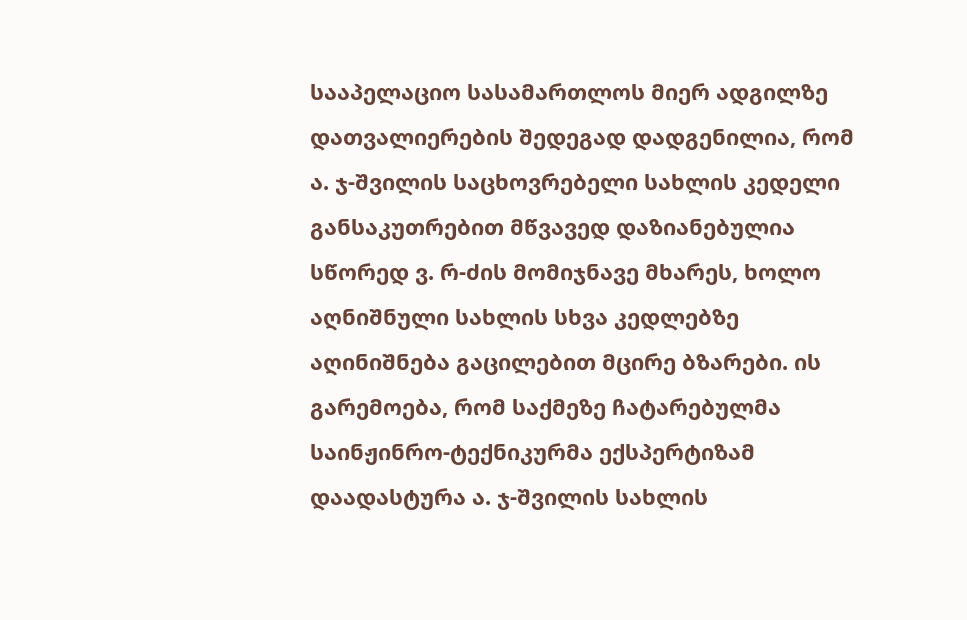სააპელაციო სასამართლოს მიერ ადგილზე დათვალიერების შედეგად დადგენილია, რომ ა. ჯ-შვილის საცხოვრებელი სახლის კედელი განსაკუთრებით მწვავედ დაზიანებულია სწორედ ვ. რ-ძის მომიჯნავე მხარეს, ხოლო აღნიშნული სახლის სხვა კედლებზე აღინიშნება გაცილებით მცირე ბზარები. ის გარემოება, რომ საქმეზე ჩატარებულმა საინჟინრო-ტექნიკურმა ექსპერტიზამ დაადასტურა ა. ჯ-შვილის სახლის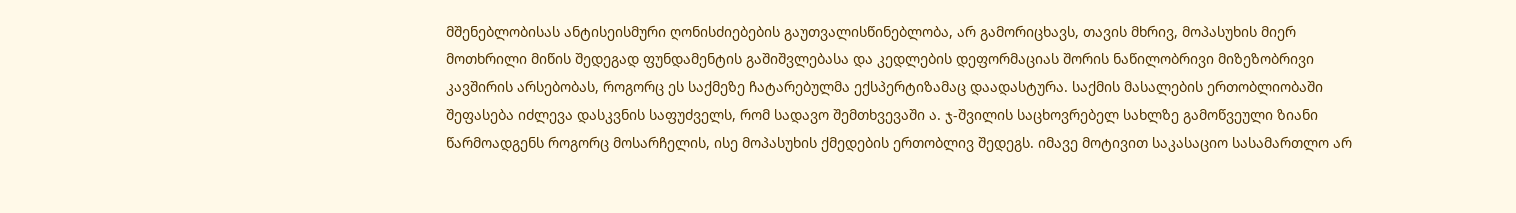მშენებლობისას ანტისეისმური ღონისძიებების გაუთვალისწინებლობა, არ გამორიცხავს, თავის მხრივ, მოპასუხის მიერ მოთხრილი მიწის შედეგად ფუნდამენტის გაშიშვლებასა და კედლების დეფორმაციას შორის ნაწილობრივი მიზეზობრივი კავშირის არსებობას, როგორც ეს საქმეზე ჩატარებულმა ექსპერტიზამაც დაადასტურა. საქმის მასალების ერთობლიობაში შეფასება იძლევა დასკვნის საფუძველს, რომ სადავო შემთხვევაში ა. ჯ-შვილის საცხოვრებელ სახლზე გამოწვეული ზიანი წარმოადგენს როგორც მოსარჩელის, ისე მოპასუხის ქმედების ერთობლივ შედეგს. იმავე მოტივით საკასაციო სასამართლო არ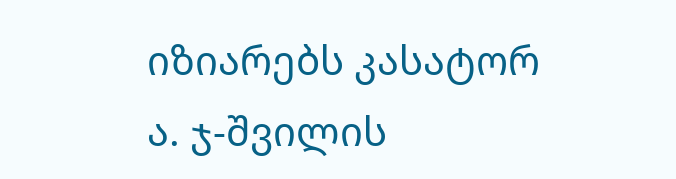იზიარებს კასატორ ა. ჯ-შვილის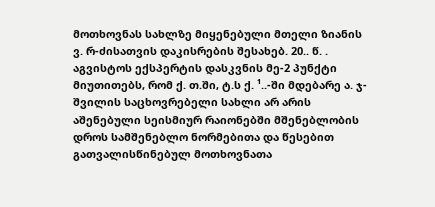მოთხოვნას სახლზე მიყენებული მთელი ზიანის ვ. რ-ძისათვის დაკისრების შესახებ. 20.. წ. . აგვისტოს ექსპერტის დასკვნის მე-2 პუნქტი მიუთითებს, რომ ქ. თ.ში, ტ.ს ქ. ¹..-ში მდებარე ა. ჯ-შვილის საცხოვრებელი სახლი არ არის აშენებული სეისმიურ რაიონებში მშენებლობის დროს სამშენებლო ნორმებითა და წესებით გათვალისწინებულ მოთხოვნათა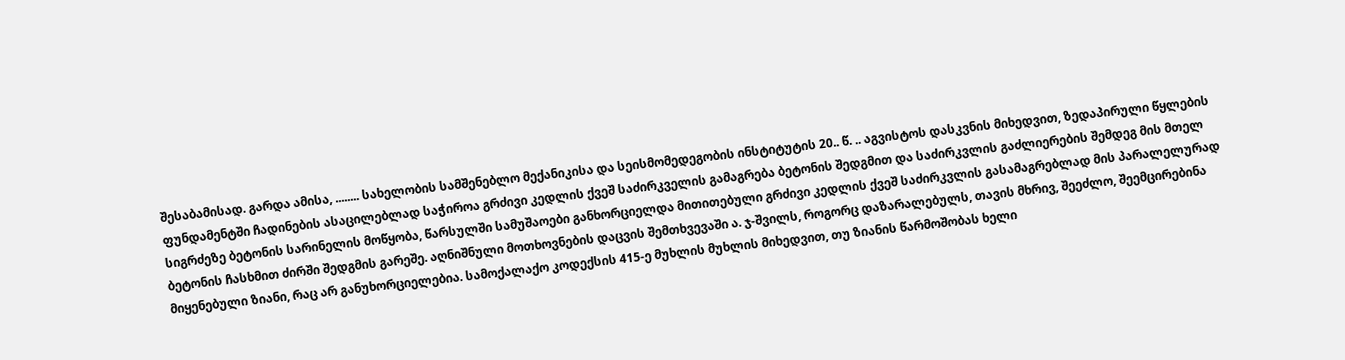შესაბამისად. გარდა ამისა, ........ სახელობის სამშენებლო მექანიკისა და სეისმომედეგობის ინსტიტუტის 20.. წ. .. აგვისტოს დასკვნის მიხედვით, ზედაპირული წყლების ფუნდამენტში ჩადინების ასაცილებლად საჭიროა გრძივი კედლის ქვეშ საძირკველის გამაგრება ბეტონის შედგმით და საძირკვლის გაძლიერების შემდეგ მის მთელ სიგრძეზე ბეტონის სარინელის მოწყობა, წარსულში სამუშაოები განხორციელდა მითითებული გრძივი კედლის ქვეშ საძირკვლის გასამაგრებლად მის პარალელურად ბეტონის ჩასხმით ძირში შედგმის გარეშე. აღნიშნული მოთხოვნების დაცვის შემთხვევაში ა. ჯ-შვილს, როგორც დაზარალებულს, თავის მხრივ, შეეძლო, შეემცირებინა მიყენებული ზიანი, რაც არ განუხორციელებია. სამოქალაქო კოდექსის 415-ე მუხლის მუხლის მიხედვით, თუ ზიანის წარმოშობას ხელი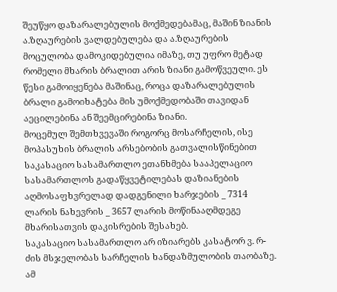შეუწყო დაზარალებულის მოქმედებამაც, მაშინ ზიანის ა.ზღაურების ვალდებულება და ა.ზღაურების მოცულობა დამოკიდებულია იმაზე, თუ უფრო მეტად რომელი მხარის ბრალით არის ზიანი გამოწვეული. ეს წესი გამოიყენება მაშინაც, როცა დაზარალებულის ბრალი გამოიხატება მის უმოქმედობაში თავიდან აეცილებინა ან შეემცირებინა ზიანი.
მოცემულ შემთხვევაში როგორც მოსარჩელის, ისე მოპასუხის ბრალის არსებობის გათვალისწინებით საკასაციო სასამართლო ეთანხმება სააპელაციო სასამართლოს გადაწყვეტილებას დაზიანების აღმოსაფხვრელად დადგენილი ხარჯების _ 7314 ლარის ნახევრის _ 3657 ლარის მოწინააღმდეგე მხარისათვის დაკისრების შესახებ.
საკასაციო სასამართლო არ იზიარებს კასატორ ვ. რ-ძის მსჯელობას სარჩელის ხანდაზმულობის თაობაზე. ამ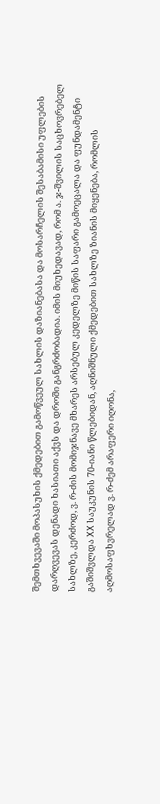შემთხვევაში მოპასუხის ქმედებით გამოწვეულ სახლის დაზიანებასა და მოსარჩელის შესაბამისი უფლების დარღვევას დენადი ხასიათი აქვს და დროში განგრძობადია. იმის მიუხედავად, რომ ა. ჯ-შვილის საცხოვრებელ სახლზე, კერძოდ, ვ. რ-ძის მომიჯნავე მხარეს არსებულ კედელზე მიწის საფარი გამოეცალა და ფუნდამენტი გაშიშვლდა XX საუკუნის 70-იანი წლებიდან, აღნიშნული ქმედებით სახლზე ზიანის მიყენება, რომლის აღმოსაფხვრელად ვ. რ-ძემ არაფერი იღონა,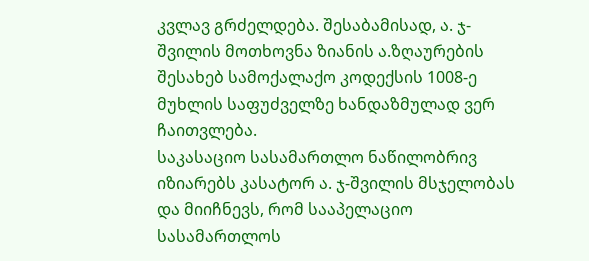კვლავ გრძელდება. შესაბამისად, ა. ჯ-შვილის მოთხოვნა ზიანის ა.ზღაურების შესახებ სამოქალაქო კოდექსის 1008-ე მუხლის საფუძველზე ხანდაზმულად ვერ ჩაითვლება.
საკასაციო სასამართლო ნაწილობრივ იზიარებს კასატორ ა. ჯ-შვილის მსჯელობას და მიიჩნევს, რომ სააპელაციო სასამართლოს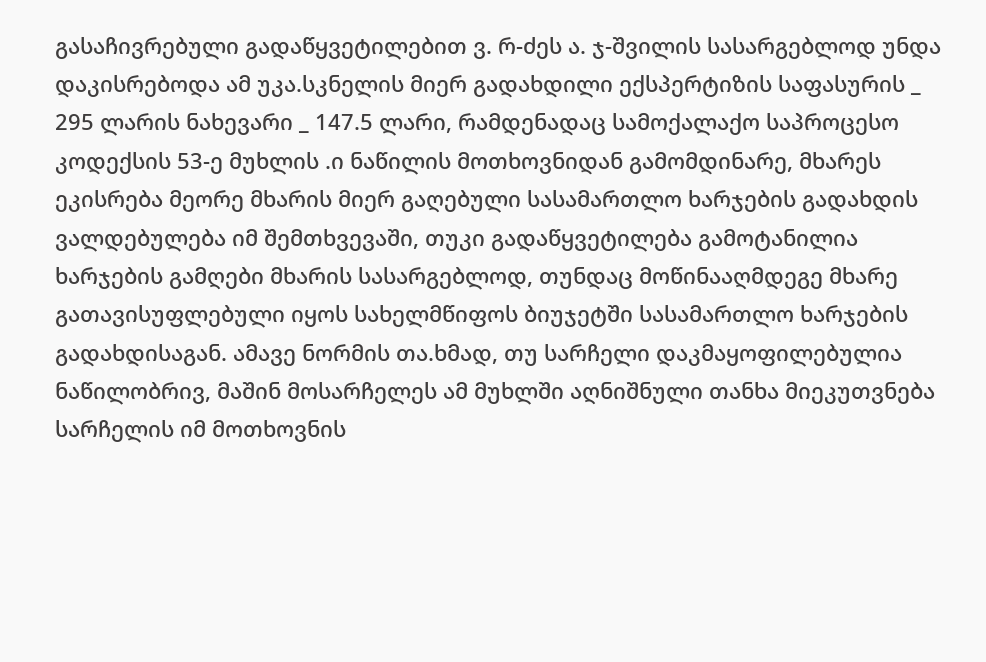გასაჩივრებული გადაწყვეტილებით ვ. რ-ძეს ა. ჯ-შვილის სასარგებლოდ უნდა დაკისრებოდა ამ უკა.სკნელის მიერ გადახდილი ექსპერტიზის საფასურის _ 295 ლარის ნახევარი _ 147.5 ლარი, რამდენადაც სამოქალაქო საპროცესო კოდექსის 53-ე მუხლის .ი ნაწილის მოთხოვნიდან გამომდინარე, მხარეს ეკისრება მეორე მხარის მიერ გაღებული სასამართლო ხარჯების გადახდის ვალდებულება იმ შემთხვევაში, თუკი გადაწყვეტილება გამოტანილია ხარჯების გამღები მხარის სასარგებლოდ, თუნდაც მოწინააღმდეგე მხარე გათავისუფლებული იყოს სახელმწიფოს ბიუჯეტში სასამართლო ხარჯების გადახდისაგან. ამავე ნორმის თა.ხმად, თუ სარჩელი დაკმაყოფილებულია ნაწილობრივ, მაშინ მოსარჩელეს ამ მუხლში აღნიშნული თანხა მიეკუთვნება სარჩელის იმ მოთხოვნის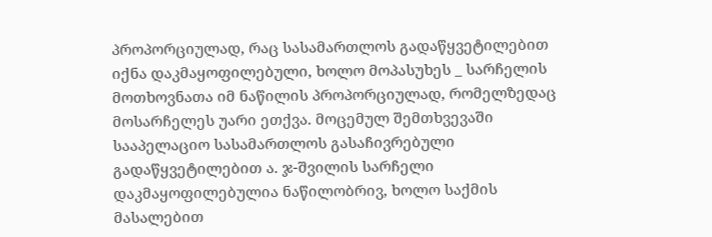პროპორციულად, რაც სასამართლოს გადაწყვეტილებით იქნა დაკმაყოფილებული, ხოლო მოპასუხეს _ სარჩელის მოთხოვნათა იმ ნაწილის პროპორციულად, რომელზედაც მოსარჩელეს უარი ეთქვა. მოცემულ შემთხვევაში სააპელაციო სასამართლოს გასაჩივრებული გადაწყვეტილებით ა. ჯ-შვილის სარჩელი დაკმაყოფილებულია ნაწილობრივ, ხოლო საქმის მასალებით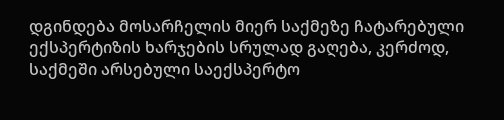დგინდება მოსარჩელის მიერ საქმეზე ჩატარებული ექსპერტიზის ხარჯების სრულად გაღება, კერძოდ, საქმეში არსებული საექსპერტო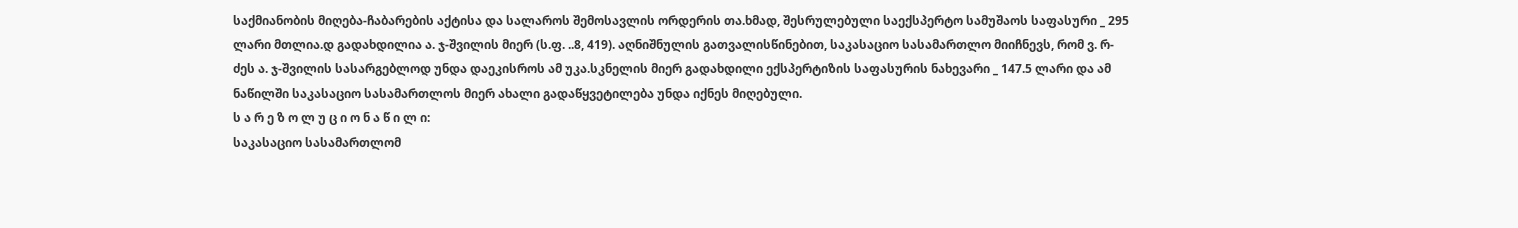საქმიანობის მიღება-ჩაბარების აქტისა და სალაროს შემოსავლის ორდერის თა.ხმად, შესრულებული საექსპერტო სამუშაოს საფასური _ 295 ლარი მთლია.დ გადახდილია ა. ჯ-შვილის მიერ (ს.ფ. ..8, 419). აღნიშნულის გათვალისწინებით, საკასაციო სასამართლო მიიჩნევს, რომ ვ. რ-ძეს ა. ჯ-შვილის სასარგებლოდ უნდა დაეკისროს ამ უკა.სკნელის მიერ გადახდილი ექსპერტიზის საფასურის ნახევარი _ 147.5 ლარი და ამ ნაწილში საკასაციო სასამართლოს მიერ ახალი გადაწყვეტილება უნდა იქნეს მიღებული.
ს ა რ ე ზ ო ლ უ ც ი ო ნ ა წ ი ლ ი:
საკასაციო სასამართლომ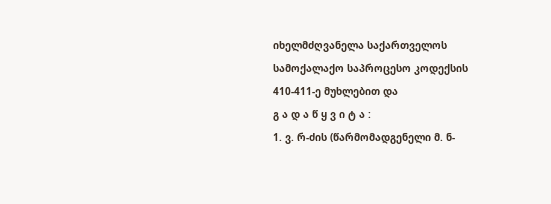იხელმძღვანელა საქართველოს სამოქალაქო საპროცესო კოდექსის 410-411-ე მუხლებით და
გ ა დ ა წ ყ ვ ი ტ ა :
1. ვ. რ-ძის (წარმომადგენელი მ. ნ-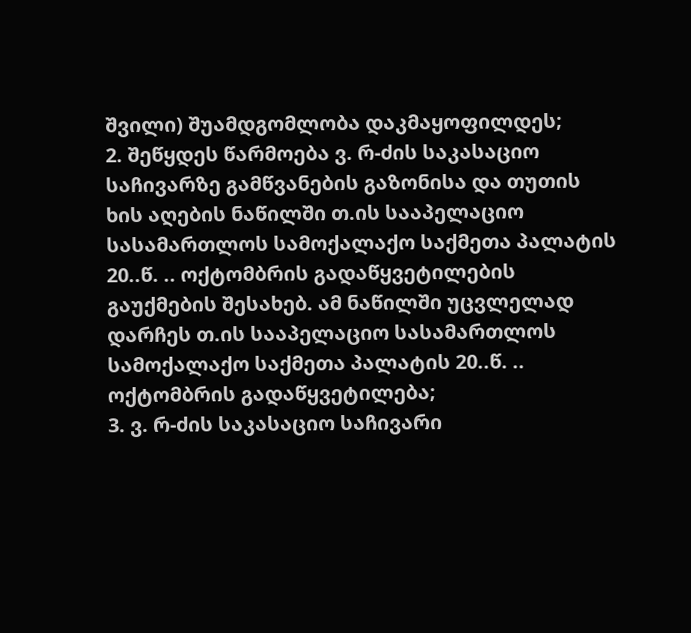შვილი) შუამდგომლობა დაკმაყოფილდეს;
2. შეწყდეს წარმოება ვ. რ-ძის საკასაციო საჩივარზე გამწვანების გაზონისა და თუთის ხის აღების ნაწილში თ.ის სააპელაციო სასამართლოს სამოქალაქო საქმეთა პალატის 20..წ. .. ოქტომბრის გადაწყვეტილების გაუქმების შესახებ. ამ ნაწილში უცვლელად დარჩეს თ.ის სააპელაციო სასამართლოს სამოქალაქო საქმეთა პალატის 20..წ. .. ოქტომბრის გადაწყვეტილება;
3. ვ. რ-ძის საკასაციო საჩივარი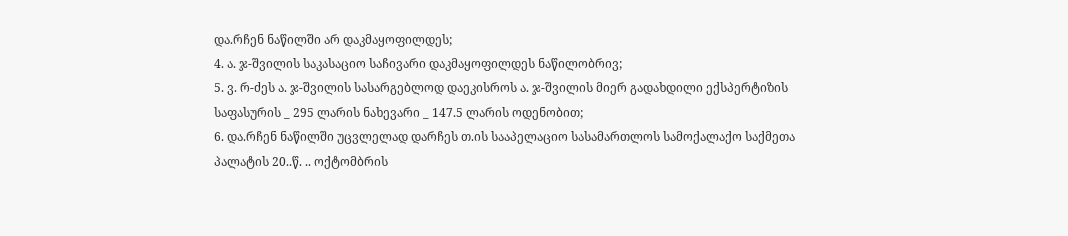და.რჩენ ნაწილში არ დაკმაყოფილდეს;
4. ა. ჯ-შვილის საკასაციო საჩივარი დაკმაყოფილდეს ნაწილობრივ;
5. ვ. რ-ძეს ა. ჯ-შვილის სასარგებლოდ დაეკისროს ა. ჯ-შვილის მიერ გადახდილი ექსპერტიზის საფასურის _ 295 ლარის ნახევარი _ 147.5 ლარის ოდენობით;
6. და.რჩენ ნაწილში უცვლელად დარჩეს თ.ის სააპელაციო სასამართლოს სამოქალაქო საქმეთა პალატის 20..წ. .. ოქტომბრის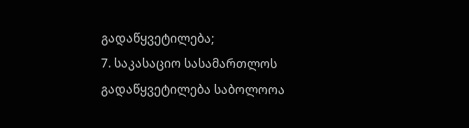გადაწყვეტილება;
7. საკასაციო სასამართლოს გადაწყვეტილება საბოლოოა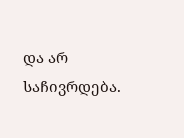და არ საჩივრდება.